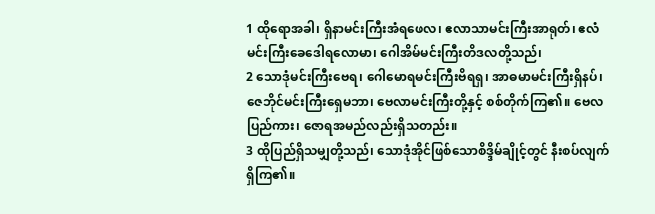1 ထိုရောအခါ၊ ရှိနာမင်းကြီးအံရဖေလ၊ ဧလာသာမင်းကြီးအာရုတ်၊ ဧလံမင်းကြီးခေဒေါရလောမာ၊ ဂေါအိမ်မင်းကြီးတိဒလတို့သည်၊
2 သောဒုံမင်းကြီးဗေရ၊ ဂေါမောရမင်းကြီးဗိရရှ၊ အာဓမာမင်းကြီးရှိနပ်၊ ဇေဘိုင်မင်းကြီးရှေမဘာ၊ ဗေလာမင်းကြီးတို့နှင့် စစ်တိုက်ကြ၏။ ဗေလပြည်ကား၊ ဇောရအမည်လည်းရှိသတည်း။
3 ထိုပြည်ရှိသမျှတို့သည်၊ သောဒုံအိုင်ဖြစ်သောစိဒ္ဒိမ်ချိုင့်တွင် နီးစပ်လျက်ရှိကြ၏။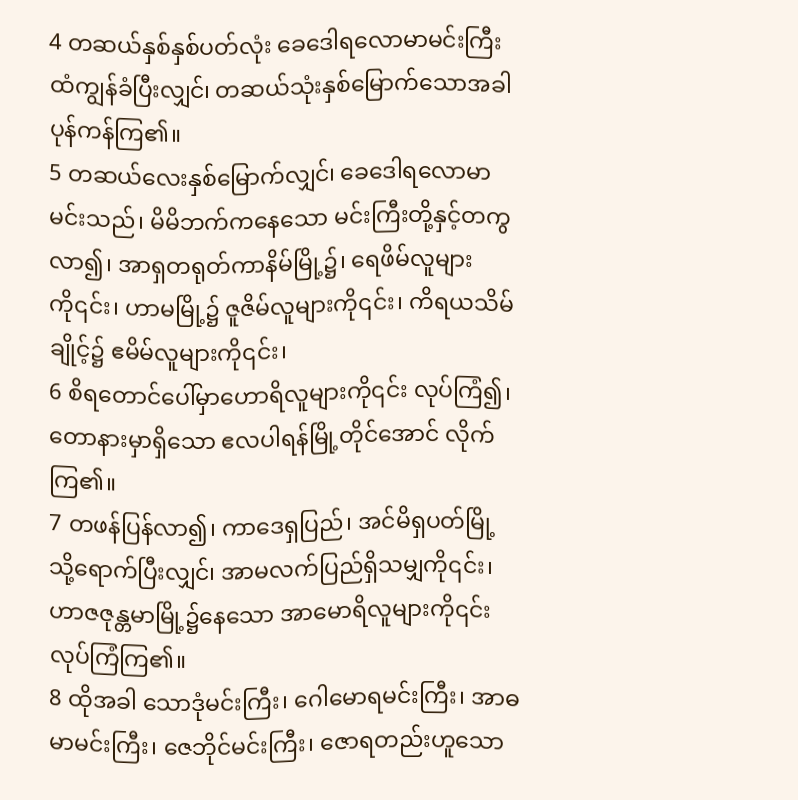4 တဆယ်နှစ်နှစ်ပတ်လုံး ခေဒေါရလောမာမင်းကြီးထံကျွန်ခံပြီးလျှင်၊ တဆယ်သုံးနှစ်မြောက်သောအခါ ပုန်ကန်ကြ၏။
5 တဆယ်လေးနှစ်မြောက်လျှင်၊ ခေဒေါရလောမာမင်းသည်၊ မိမိဘက်ကနေသော မင်းကြီးတို့နှင့်တကွလာ၍၊ အာရှတရုတ်ကာနိမ်မြို့၌၊ ရေဖိမ်လူများကို၎င်း၊ ဟာမမြို့၌ ဇူဇိမ်လူများကို၎င်း၊ ကိရယသိမ်ချိုင့်၌ ဧမိမ်လူများကို၎င်း၊
6 စိရတောင်ပေါ်မှာဟောရိလူများကို၎င်း လုပ်ကြံ၍၊ တောနားမှာရှိသော ဧလပါရန်မြို့တိုင်အောင် လိုက်ကြ၏။
7 တဖန်ပြန်လာ၍၊ ကာဒေရှပြည်၊ အင်မိရှပတ်မြို့သို့ရောက်ပြီးလျှင်၊ အာမလက်ပြည်ရှိသမျှကို၎င်း၊ ဟာဇဇုန္တမာမြို့၌နေသော အာမောရိလူများကို၎င်း လုပ်ကြံကြ၏။
8 ထိုအခါ သောဒုံမင်းကြီး၊ ဂေါမောရမင်းကြီး၊ အာဓမာမင်းကြီး၊ ဇေဘိုင်မင်းကြီး၊ ဇောရတည်းဟူသော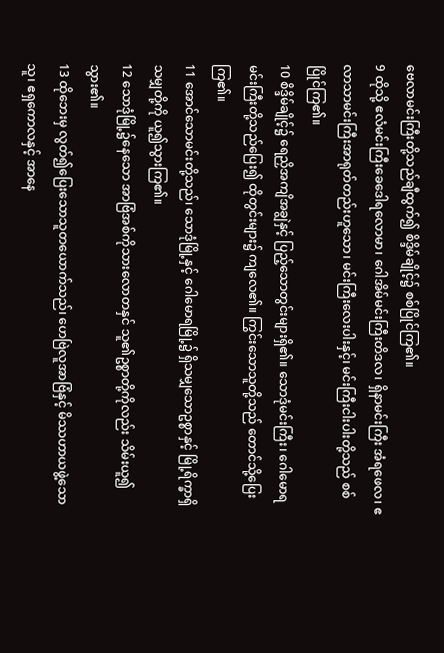ဗေလာမင်းကြီးတို့သည်ချီထွက်၍ စိဒ္ဒိမ်ချိုင့်၌ စစ်ပြိုင်ကြ၏။
9 ထိုသို့ ဧလံမင်းကြီးခေဒေါရလောမာ၊ ဂေါအိမ်မင်းကြီးတိဒလ၊ ရှိနာမင်းကြီး အံရဖေလ၊ ဧလာသာမင်းကြီးအာရုတ်တည်းဟူသော၊ မင်းကြီးလေးပါးနှင့်၊ မင်းကြီးငါးပါးတို့သည် စစ်ပြိုင်ကြ၏။
10 စိဒ္ဒိမ်ချိုင့်၌ ရေညှိအကျိအချွဲနှင့် ပြည့်သောတွင်းများရှိ၏။ သောဒုံမင်းကြီး၊ ဂေါမောရမင်းကြီးတို့သည်ပြေး၍ ထိုတွင်းများ၌ ကျလေ၏။ ကြွင်းသောသူတို့သည် တောင်သို့ပြေးကြ၏။
11 အောင်သောမင်းတို့သည်၊ သောဒုံမြို့နှင့် ဂေါမောရမြို့၌ ရှိသမျှသောဥစ္စာနှင့် မြို့ရိက္ခာရှိသမျှတို့ကို ယူ၍သွားကြ၏။
12 သောဒုံမြို့၌နေသော အာဗြံအစ်ကိုသားလောတနှင် သူ၏ဥစ္စာတို့ကိုလည်း သိမ်းယူ၍သွား၏။
13 ထိုဘေးမှ လွတ်၍ပြေးသောသူတယောက်သည်၊ ဟေဗြဲလူအာဗြံနှင့် မိဿဟာယဖွဲ့သောသူ၊ ဧရှကောလနှင့် အာနေ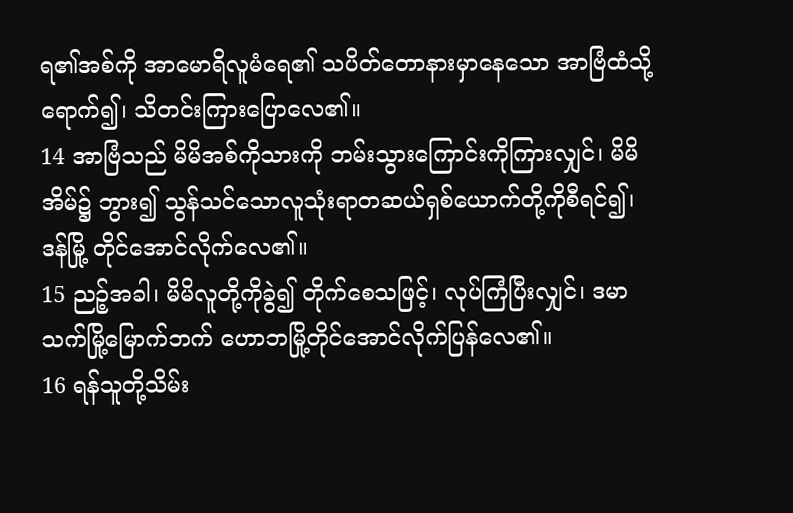ရ၏အစ်ကို အာမောရိလူမံရေ၏ သပိတ်တောနားမှာနေသော အာဗြံထံသို့ရောက်၍၊ သိတင်းကြားပြောလေ၏။
14 အာဗြံသည် မိမိအစ်ကိုသားကို ဘမ်းသွားကြောင်းကိုကြားလျှင်၊ မိမိအိမ်၌ ဘွား၍ သွန်သင်သောလူသုံးရာတဆယ်ရှစ်ယောက်တို့ကိုစီရင်၍၊ ဒန်မြို့ တိုင်အောင်လိုက်လေ၏။
15 ညဉ့်အခါ၊ မိမိလူတို့ကိုခွဲ၍ တိုက်စေသဖြင့်၊ လုပ်ကြံပြီးလျှင်၊ ဒမာသက်မြို့မြောက်ဘက် ဟောဘမြို့တိုင်အောင်လိုက်ပြန်လေ၏။
16 ရန်သူတို့သိမ်း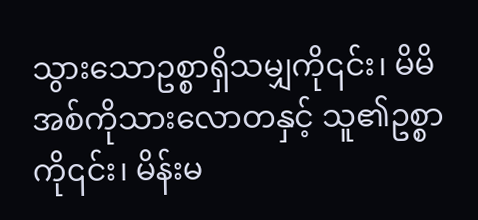သွားသောဥစ္စာရှိသမျှကို၎င်း၊ မိမိအစ်ကိုသားလောတနှင့် သူ၏ဥစ္စာကို၎င်း၊ မိန်းမ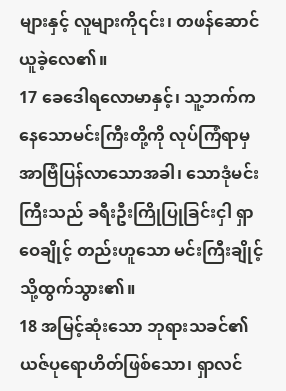များနှင့် လူများကို၎င်း၊ တဖန်ဆောင်ယူခဲ့လေ၏။
17 ခေဒေါရလောမာနှင့်၊ သူ့ဘက်ကနေသောမင်းကြီးတို့ကို လုပ်ကြံရာမှ အာဗြံပြန်လာသောအခါ၊ သောဒုံမင်းကြီးသည် ခရီးဦးကြိုပြုခြင်းငှါ ရှာဝေချိုင့် တည်းဟူသော မင်းကြီးချိုင့်သို့ထွက်သွား၏။
18 အမြင့်ဆုံးသော ဘုရားသခင်၏ယဇ်ပုရောဟိတ်ဖြစ်သော၊ ရှာလင်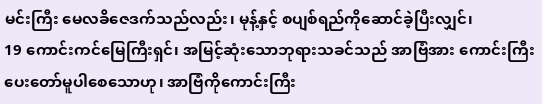မင်းကြီး မေလခိဇေဒက်သည်လည်း၊ မုန့်နှင့် စပျစ်ရည်ကိုဆောင်ခဲ့ပြီးလျှင်၊
19 ကောင်းကင်မြေကြီးရှင်၊ အမြင့်ဆုံးသောဘုရားသခင်သည် အာဗြံအား ကောင်းကြီးပေးတော်မူပါစေသောဟု၊ အာဗြံကိုကောင်းကြီး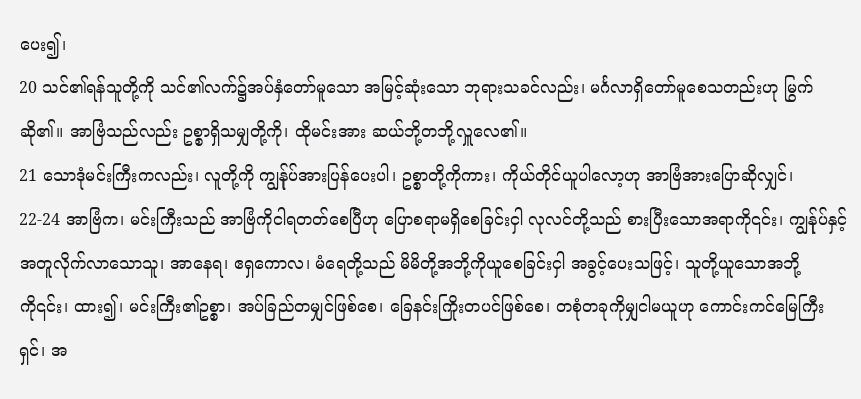ပေး၍၊
20 သင်၏ရန်သူတို့ကို သင်၏လက်၌အပ်နှံတော်မူသော အမြင့်ဆုံးသော ဘုရားသခင်လည်း၊ မင်္ဂလာရှိတော်မူစေသတည်းဟု မြွက်ဆို၏။ အာဗြံသည်လည်း ဥစ္စာရှိသမျှတို့ကို၊ ထိုမင်းအား ဆယ်ဘို့တဘို့လှူလေ၏။
21 သောဒုံမင်းကြီးကလည်း၊ လူတို့ကို ကျွန်ုပ်အားပြန်ပေးပါ၊ ဥစ္စာတို့ကိုကား၊ ကိုယ်တိုင်ယူပါလော့ဟု အာဗြံအားပြောဆိုလျှင်၊
22-24 အာဗြံက၊ မင်းကြီးသည် အာဗြံကိုငါရတတ်စေပြီဟု ပြောစရာမရှိစေခြင်းငှါ လုလင်တို့သည် စားပြီးသောအရာကို၎င်း၊ ကျွန်ုပ်နှင့်အတူလိုက်လာသောသူ၊ အာနေရ၊ ဧရှကောလ၊ မံရေတို့သည် မိမိတို့အဘို့ကိုယူစေခြင်းငှါ အခွင့်ပေးသဖြင့်၊ သူတို့ယူသောအဘို့ကို၎င်း၊ ထား၍၊ မင်းကြီး၏ဥစ္စာ၊ အပ်ခြည်တမျှင်ဖြစ်စေ၊ ခြေနင်းကြိုးတပင်ဖြစ်စေ၊ တစုံတခုကိုမျှငါမယူဟု ကောင်းကင်မြေကြီးရှင်၊ အ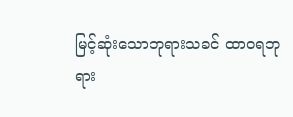မြင့်ဆုံးသောဘုရားသခင် ထာဝရဘုရား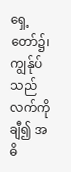ရှေ့တော်၌၊ ကျွန်ုပ်သည်လက်ကိုချီ၍ အဓိ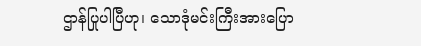ဌာန်ပြုပါပြီဟု၊ သောဒုံမင်းကြီးအားပြော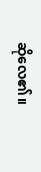ဆိုလေ၏။